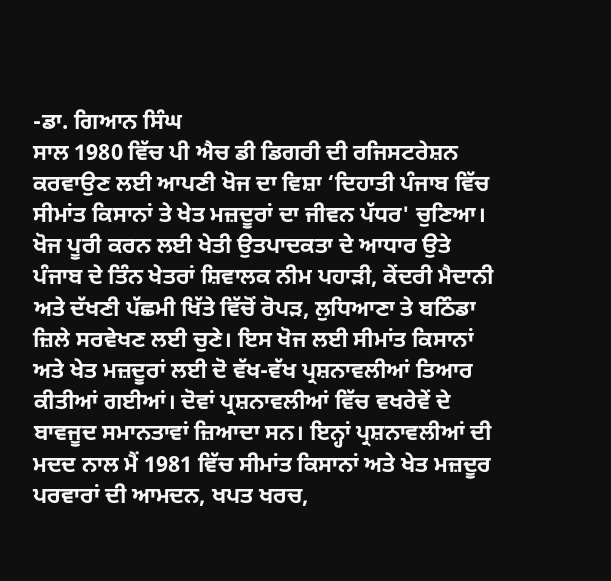-ਡਾ. ਗਿਆਨ ਸਿੰਘ
ਸਾਲ 1980 ਵਿੱਚ ਪੀ ਐਚ ਡੀ ਡਿਗਰੀ ਦੀ ਰਜਿਸਟਰੇਸ਼ਨ ਕਰਵਾਉਣ ਲਈ ਆਪਣੀ ਖੋਜ ਦਾ ਵਿਸ਼ਾ ‘ਦਿਹਾਤੀ ਪੰਜਾਬ ਵਿੱਚ ਸੀਮਾਂਤ ਕਿਸਾਨਾਂ ਤੇ ਖੇਤ ਮਜ਼ਦੂਰਾਂ ਦਾ ਜੀਵਨ ਪੱਧਰ' ਚੁਣਿਆ। ਖੋਜ ਪੂਰੀ ਕਰਨ ਲਈ ਖੇਤੀ ਉਤਪਾਦਕਤਾ ਦੇ ਆਧਾਰ ਉਤੇ ਪੰਜਾਬ ਦੇ ਤਿੰਨ ਖੇਤਰਾਂ ਸ਼ਿਵਾਲਕ ਨੀਮ ਪਹਾੜੀ, ਕੇਂਦਰੀ ਮੈਦਾਨੀ ਅਤੇ ਦੱਖਣੀ ਪੱਛਮੀ ਖਿੱਤੇ ਵਿੱਚੋਂ ਰੋਪੜ, ਲੁਧਿਆਣਾ ਤੇ ਬਠਿੰਡਾ ਜ਼ਿਲੇ ਸਰਵੇਖਣ ਲਈ ਚੁਣੇ। ਇਸ ਖੋਜ ਲਈ ਸੀਮਾਂਤ ਕਿਸਾਨਾਂ ਅਤੇ ਖੇਤ ਮਜ਼ਦੂਰਾਂ ਲਈ ਦੋ ਵੱਖ-ਵੱਖ ਪ੍ਰਸ਼ਨਾਵਲੀਆਂ ਤਿਆਰ ਕੀਤੀਆਂ ਗਈਆਂ। ਦੋਵਾਂ ਪ੍ਰਸ਼ਨਾਵਲੀਆਂ ਵਿੱਚ ਵਖਰੇਵੇਂ ਦੇ ਬਾਵਜੂਦ ਸਮਾਨਤਾਵਾਂ ਜ਼ਿਆਦਾ ਸਨ। ਇਨ੍ਹਾਂ ਪ੍ਰਸ਼ਨਾਵਲੀਆਂ ਦੀ ਮਦਦ ਨਾਲ ਮੈਂ 1981 ਵਿੱਚ ਸੀਮਾਂਤ ਕਿਸਾਨਾਂ ਅਤੇ ਖੇਤ ਮਜ਼ਦੂਰ ਪਰਵਾਰਾਂ ਦੀ ਆਮਦਨ, ਖਪਤ ਖਰਚ,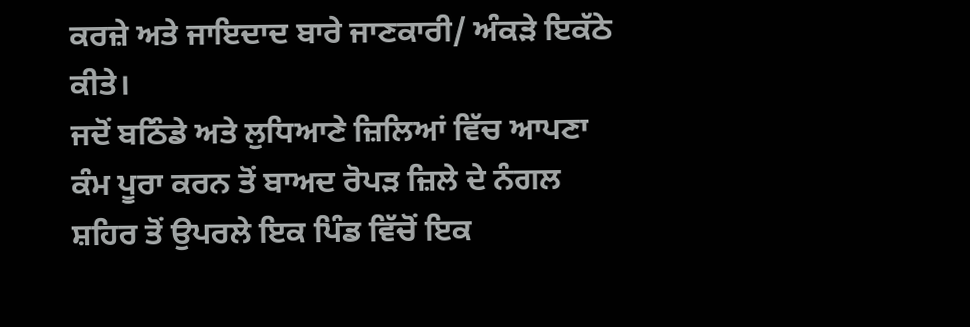ਕਰਜ਼ੇ ਅਤੇ ਜਾਇਦਾਦ ਬਾਰੇ ਜਾਣਕਾਰੀ/ ਅੰਕੜੇ ਇਕੱਠੇ ਕੀਤੇ।
ਜਦੋਂ ਬਠਿੰਡੇ ਅਤੇ ਲੁਧਿਆਣੇ ਜ਼ਿਲਿਆਂ ਵਿੱਚ ਆਪਣਾ ਕੰਮ ਪੂਰਾ ਕਰਨ ਤੋਂ ਬਾਅਦ ਰੋਪੜ ਜ਼ਿਲੇ ਦੇ ਨੰਗਲ ਸ਼ਹਿਰ ਤੋਂ ਉਪਰਲੇ ਇਕ ਪਿੰਡ ਵਿੱਚੋਂ ਇਕ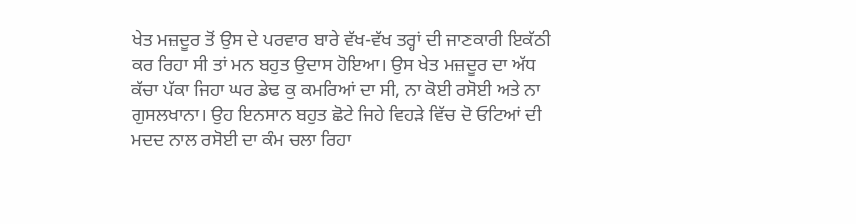ਖੇਤ ਮਜ਼ਦੂਰ ਤੋਂ ਉਸ ਦੇ ਪਰਵਾਰ ਬਾਰੇ ਵੱਖ-ਵੱਖ ਤਰ੍ਹਾਂ ਦੀ ਜਾਣਕਾਰੀ ਇਕੱਠੀ ਕਰ ਰਿਹਾ ਸੀ ਤਾਂ ਮਨ ਬਹੁਤ ਉਦਾਸ ਹੋਇਆ। ਉਸ ਖੇਤ ਮਜ਼ਦੂਰ ਦਾ ਅੱਧ ਕੱਚਾ ਪੱਕਾ ਜਿਹਾ ਘਰ ਡੇਢ ਕੁ ਕਮਰਿਆਂ ਦਾ ਸੀ, ਨਾ ਕੋਈ ਰਸੋਈ ਅਤੇ ਨਾ ਗੁਸਲਖਾਨਾ। ਉਹ ਇਨਸਾਨ ਬਹੁਤ ਛੋਟੇ ਜਿਹੇ ਵਿਹੜੇ ਵਿੱਚ ਦੋ ਓਟਿਆਂ ਦੀ ਮਦਦ ਨਾਲ ਰਸੋਈ ਦਾ ਕੰਮ ਚਲਾ ਰਿਹਾ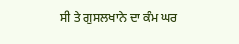ਸੀ ਤੇ ਗੁਸਲਖਾਨੇ ਦਾ ਕੰਮ ਘਰ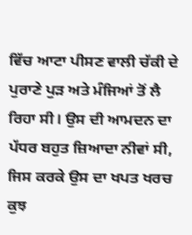ਵਿੱਚ ਆਟਾ ਪੀਸਣ ਵਾਲੀ ਚੱਕੀ ਦੇ ਪੁਰਾਣੇ ਪੁੜ ਅਤੇ ਮੰਜਿਆਂ ਤੋਂ ਲੈ ਰਿਹਾ ਸੀ। ਉਸ ਦੀ ਆਮਦਨ ਦਾ ਪੱਧਰ ਬਹੁਤ ਜ਼ਿਆਦਾ ਨੀਵਾਂ ਸੀ, ਜਿਸ ਕਰਕੇ ਉਸ ਦਾ ਖਪਤ ਖਰਚ ਕੁਝ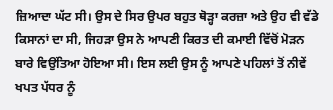ਜ਼ਿਆਦਾ ਘੱਟ ਸੀ। ਉਸ ਦੇ ਸਿਰ ਉਪਰ ਬਹੁਤ ਥੋੜ੍ਹਾ ਕਰਜ਼ਾ ਅਤੇ ਉਹ ਵੀ ਵੱਡੇ ਕਿਸਾਨਾਂ ਦਾ ਸੀ, ਜਿਹੜਾ ਉਸ ਨੇ ਆਪਣੀ ਕਿਰਤ ਦੀ ਕਮਾਈ ਵਿੱਚੋਂ ਮੋੜਨ ਬਾਰੇ ਵਿਉਂਤਿਆ ਹੋਇਆ ਸੀ। ਇਸ ਲਈ ਉਸ ਨੂੰ ਆਪਣੇ ਪਹਿਲਾਂ ਤੋਂ ਨੀਵੇਂ ਖਪਤ ਪੱਧਰ ਨੂੰ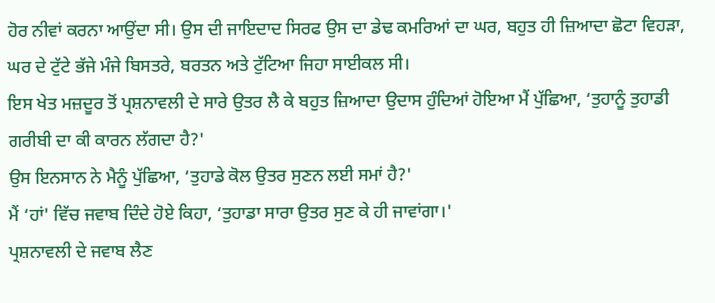ਹੋਰ ਨੀਵਾਂ ਕਰਨਾ ਆਉਂਦਾ ਸੀ। ਉਸ ਦੀ ਜਾਇਦਾਦ ਸਿਰਫ ਉਸ ਦਾ ਡੇਢ ਕਮਰਿਆਂ ਦਾ ਘਰ, ਬਹੁਤ ਹੀ ਜ਼ਿਆਦਾ ਛੋਟਾ ਵਿਹੜਾ, ਘਰ ਦੇ ਟੁੱਟੇ ਭੱਜੇ ਮੰਜੇ ਬਿਸਤਰੇ, ਬਰਤਨ ਅਤੇ ਟੁੱਟਿਆ ਜਿਹਾ ਸਾਈਕਲ ਸੀ।
ਇਸ ਖੇਤ ਮਜ਼ਦੂਰ ਤੋਂ ਪ੍ਰਸ਼ਨਾਵਲੀ ਦੇ ਸਾਰੇ ਉਤਰ ਲੈ ਕੇ ਬਹੁਤ ਜ਼ਿਆਦਾ ਉਦਾਸ ਹੁੰਦਿਆਂ ਹੋਇਆ ਮੈਂ ਪੁੱਛਿਆ, ‘ਤੁਹਾਨੂੰ ਤੁਹਾਡੀ ਗਰੀਬੀ ਦਾ ਕੀ ਕਾਰਨ ਲੱਗਦਾ ਹੈ?'
ਉਸ ਇਨਸਾਨ ਨੇ ਮੈਨੂੰ ਪੁੱਛਿਆ, ‘ਤੁਹਾਡੇ ਕੋਲ ਉਤਰ ਸੁਣਨ ਲਈ ਸਮਾਂ ਹੈ?'
ਮੈਂ ‘ਹਾਂ' ਵਿੱਚ ਜਵਾਬ ਦਿੰਦੇ ਹੋਏ ਕਿਹਾ, ‘ਤੁਹਾਡਾ ਸਾਰਾ ਉਤਰ ਸੁਣ ਕੇ ਹੀ ਜਾਵਾਂਗਾ।'
ਪ੍ਰਸ਼ਨਾਵਲੀ ਦੇ ਜਵਾਬ ਲੈਣ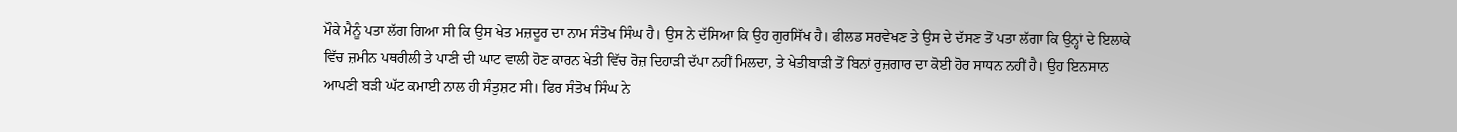ਮੌਕੇ ਮੈਨੂੰ ਪਤਾ ਲੱਗ ਗਿਆ ਸੀ ਕਿ ਉਸ ਖੇਤ ਮਜ਼ਦੂਰ ਦਾ ਨਾਮ ਸੰਤੋਖ ਸਿੰਘ ਹੈ। ਉਸ ਨੇ ਦੱਸਿਆ ਕਿ ਉਹ ਗੁਰਸਿੱਖ ਹੈ। ਫੀਲਡ ਸਰਵੇਖਣ ਤੇ ਉਸ ਦੇ ਦੱਸਣ ਤੋਂ ਪਤਾ ਲੱਗਾ ਕਿ ਉਨ੍ਹਾਂ ਦੇ ਇਲਾਕੇ ਵਿੱਚ ਜ਼ਮੀਨ ਪਥਰੀਲੀ ਤੇ ਪਾਣੀ ਦੀ ਘਾਟ ਵਾਲੀ ਹੋਣ ਕਾਰਨ ਖੇਤੀ ਵਿੱਚ ਰੋਜ਼ ਦਿਹਾੜੀ ਦੱਪਾ ਨਹੀਂ ਮਿਲਦਾ, ਤੇ ਖੇਤੀਬਾੜੀ ਤੋਂ ਬਿਨਾਂ ਰੁਜ਼ਗਾਰ ਦਾ ਕੋਈ ਹੋਰ ਸਾਧਨ ਨਹੀਂ ਹੈ। ਉਹ ਇਨਸਾਨ ਆਪਣੀ ਬੜੀ ਘੱਟ ਕਮਾਈ ਨਾਲ ਹੀ ਸੰਤੁਸ਼ਟ ਸੀ। ਫਿਰ ਸੰਤੋਖ ਸਿੰਘ ਨੇ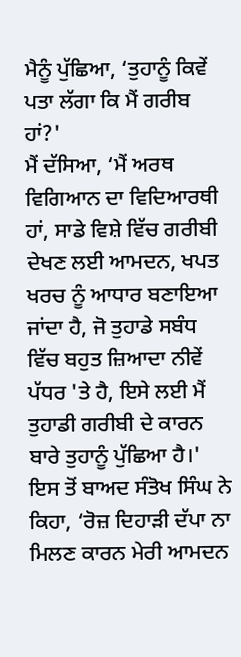ਮੈਨੂੰ ਪੁੱਛਿਆ, ‘ਤੁਹਾਨੂੰ ਕਿਵੇਂ ਪਤਾ ਲੱਗਾ ਕਿ ਮੈਂ ਗਰੀਬ ਹਾਂ?'
ਮੈਂ ਦੱਸਿਆ, ‘ਮੈਂ ਅਰਥ ਵਿਗਿਆਨ ਦਾ ਵਿਦਿਆਰਥੀ ਹਾਂ, ਸਾਡੇ ਵਿਸ਼ੇ ਵਿੱਚ ਗਰੀਬੀ ਦੇਖਣ ਲਈ ਆਮਦਨ, ਖਪਤ ਖਰਚ ਨੂੰ ਆਧਾਰ ਬਣਾਇਆ ਜਾਂਦਾ ਹੈ, ਜੋ ਤੁਹਾਡੇ ਸਬੰਧ ਵਿੱਚ ਬਹੁਤ ਜ਼ਿਆਦਾ ਨੀਵੇਂ ਪੱਧਰ 'ਤੇ ਹੈ, ਇਸੇ ਲਈ ਮੈਂ ਤੁਹਾਡੀ ਗਰੀਬੀ ਦੇ ਕਾਰਨ ਬਾਰੇ ਤੁਹਾਨੂੰ ਪੁੱਛਿਆ ਹੈ।'
ਇਸ ਤੋਂ ਬਾਅਦ ਸੰਤੋਖ ਸਿੰਘ ਨੇ ਕਿਹਾ, ‘ਰੋਜ਼ ਦਿਹਾੜੀ ਦੱਪਾ ਨਾ ਮਿਲਣ ਕਾਰਨ ਮੇਰੀ ਆਮਦਨ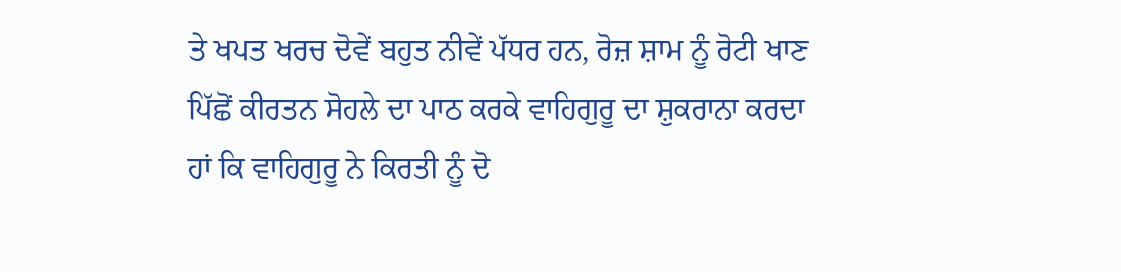ਤੇ ਖਪਤ ਖਰਚ ਦੋਵੇਂ ਬਹੁਤ ਨੀਵੇਂ ਪੱਧਰ ਹਨ, ਰੋਜ਼ ਸ਼ਾਮ ਨੂੰ ਰੋਟੀ ਖਾਣ ਪਿੱਛੋਂ ਕੀਰਤਨ ਸੋਹਲੇ ਦਾ ਪਾਠ ਕਰਕੇ ਵਾਹਿਗੁਰੂ ਦਾ ਸ਼ੁਕਰਾਨਾ ਕਰਦਾ ਹਾਂ ਕਿ ਵਾਹਿਗੁਰੂ ਨੇ ਕਿਰਤੀ ਨੂੰ ਦੋ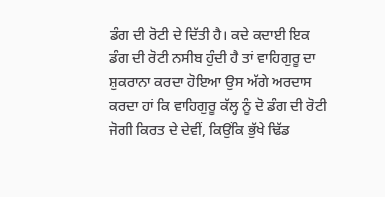ਡੰਗ ਦੀ ਰੋਟੀ ਦੇ ਦਿੱਤੀ ਹੈ। ਕਦੇ ਕਦਾਈ ਇਕ ਡੰਗ ਦੀ ਰੋਟੀ ਨਸੀਬ ਹੁੰਦੀ ਹੈ ਤਾਂ ਵਾਹਿਗੁਰੂ ਦਾ ਸ਼ੁਕਰਾਨਾ ਕਰਦਾ ਹੋਇਆ ਉਸ ਅੱਗੇ ਅਰਦਾਸ ਕਰਦਾ ਹਾਂ ਕਿ ਵਾਹਿਗੁਰੂ ਕੱਲ੍ਹ ਨੂੰ ਦੋ ਡੰਗ ਦੀ ਰੋਟੀ ਜੋਗੀ ਕਿਰਤ ਦੇ ਦੇਵੀਂ, ਕਿਉਂਕਿ ਭੁੱਖੇ ਢਿੱਡ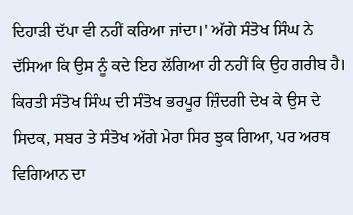ਦਿਹਾੜੀ ਦੱਪਾ ਵੀ ਨਹੀਂ ਕਰਿਆ ਜਾਂਦਾ।' ਅੱਗੇ ਸੰਤੋਖ ਸਿੰਘ ਨੇ ਦੱਸਿਆ ਕਿ ਉਸ ਨੂੰ ਕਦੇ ਇਹ ਲੱਗਿਆ ਹੀ ਨਹੀਂ ਕਿ ਉਹ ਗਰੀਬ ਹੈ।
ਕਿਰਤੀ ਸੰਤੋਖ ਸਿੰਘ ਦੀ ਸੰਤੋਖ ਭਰਪੂਰ ਜ਼ਿੰਦਗੀ ਦੇਖ ਕੇ ਉਸ ਦੇ ਸਿਦਕ, ਸਬਰ ਤੇ ਸੰਤੋਖ ਅੱਗੇ ਮੇਰਾ ਸਿਰ ਝੁਕ ਗਿਆ, ਪਰ ਅਰਥ ਵਿਗਿਆਨ ਦਾ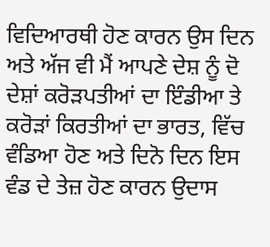ਵਿਦਿਆਰਥੀ ਹੋਣ ਕਾਰਨ ਉਸ ਦਿਨ ਅਤੇ ਅੱਜ ਵੀ ਮੈਂ ਆਪਣੇ ਦੇਸ਼ ਨੂੰ ਦੋ ਦੇਸ਼ਾਂ ਕਰੋੜਪਤੀਆਂ ਦਾ ਇੰਡੀਆ ਤੇ ਕਰੋੜਾਂ ਕਿਰਤੀਆਂ ਦਾ ਭਾਰਤ, ਵਿੱਚ ਵੰਡਿਆ ਹੋਣ ਅਤੇ ਦਿਨੋ ਦਿਨ ਇਸ ਵੰਡ ਦੇ ਤੇਜ਼ ਹੋਣ ਕਾਰਨ ਉਦਾਸ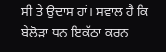ਸੀ ਤੇ ਉਦਾਸ ਹਾਂ। ਸਵਾਲ ਹੈ ਕਿ ਬੇਲੋੜਾ ਧਨ ਇਕੱਠਾ ਕਰਨ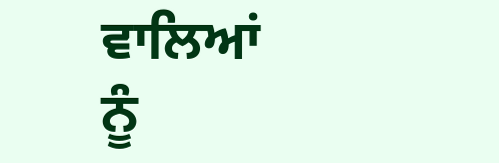ਵਾਲਿਆਂ ਨੂੰ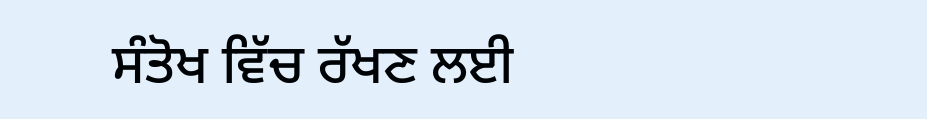ਸੰਤੋਖ ਵਿੱਚ ਰੱਖਣ ਲਈ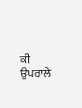ਕੀ ਉਪਰਾਲੇ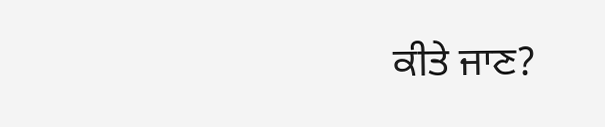ਕੀਤੇ ਜਾਣ?